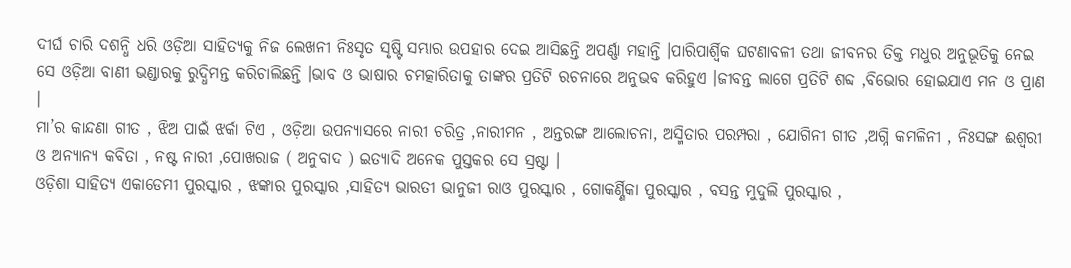ଦୀର୍ଘ ଚାରି ଦଶନ୍ଧି ଧରି ଓଡ଼ିଆ ସାହିତ୍ୟକୁ ନିଜ ଲେଖନୀ ନିଃସୃତ ସୃଷ୍ଟି ସମ୍ଭାର ଉପହାର ଦେଇ ଆସିଛନ୍ତି ଅପର୍ଣ୍ଣା ମହାନ୍ତି ।ପାରିପାର୍ଶ୍ଵିକ ଘଟଣାବଳୀ ତଥା ଜୀବନର ତିକ୍ତ ମଧୁର ଅନୁଭୂତିକୁ ନେଇ ସେ ଓଡ଼ିଆ ବାଣୀ ଭଣ୍ଡାରକୁ ରୁଦ୍ଧିମନ୍ତ କରିଚାଲିଛନ୍ତି ।ଭାବ ଓ ଭାଷାର ଚମତ୍କାରିତାକୁ ତାଙ୍କର ପ୍ରତିଟି ରଚନାରେ ଅନୁଭବ କରିହୁଏ ।ଜୀବନ୍ତ ଲାଗେ ପ୍ରତିଟି ଶବ୍ଦ ,ବିଭୋର ହୋଇଯାଏ ମନ ଓ ପ୍ରାଣ ।
ମା’ର କାନ୍ଦଣା ଗୀତ , ଝିଅ ପାଇଁ ଝର୍କା ଟିଏ , ଓଡ଼ିଆ ଉପନ୍ୟାସରେ ନାରୀ ଚରିତ୍ର ,ନାରୀମନ , ଅନ୍ତରଙ୍ଗ ଆଲୋଚନା, ଅସ୍ମିତାର ପରମ୍ପରା , ଯୋଗିନୀ ଗୀତ ,ଅଗ୍ନି କମଳିନୀ , ନିଃସଙ୍ଗ ଈଶ୍ୱରୀ ଓ ଅନ୍ୟାନ୍ୟ କବିତା , ନଷ୍ଟ ନାରୀ ,ପୋଖରାଜ ( ଅନୁବାଦ ) ଇତ୍ୟାଦି ଅନେକ ପୁସ୍ତକର ସେ ସ୍ରଷ୍ଟା ।
ଓଡ଼ିଶା ସାହିତ୍ୟ ଏକାଡେମୀ ପୁରସ୍କାର , ଝଙ୍କାର ପୁରସ୍କାର ,ସାହିତ୍ୟ ଭାରତୀ ଭାନୁଜୀ ରାଓ ପୁରସ୍କାର , ଗୋକର୍ଣ୍ଣିକା ପୁରସ୍କାର , ବସନ୍ତ ମୁଦୁଲି ପୁରସ୍କାର ,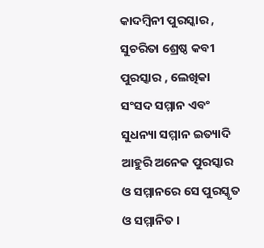କାଦମ୍ବିନୀ ପୁରସ୍କାର , ସୁଚରିତା ଶ୍ରେଷ୍ଠ କବୀ ପୁରସ୍କାର , ଲେଖିକା ସଂସଦ ସମ୍ମାନ ଏବଂ ସୁଧନ୍ୟା ସମ୍ମାନ ଇତ୍ୟାଦି ଆହୁରି ଅନେକ ପୁରସ୍କାର ଓ ସମ୍ମାନରେ ସେ ପୁରସ୍କୃତ ଓ ସମ୍ମାନିତ ।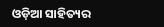ଓଡ଼ିଆ ସାହିତ୍ୟର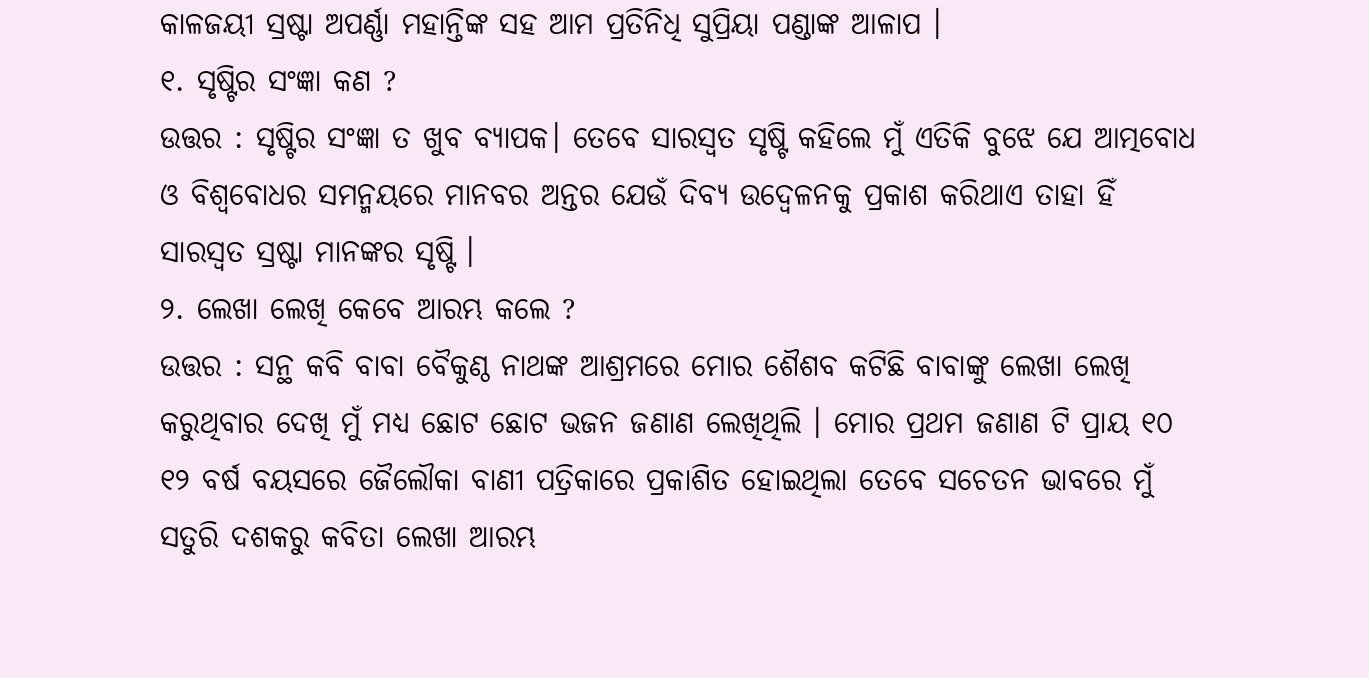କାଳଜୟୀ ସ୍ରଷ୍ଟା ଅପର୍ଣ୍ଣା ମହାନ୍ତିଙ୍କ ସହ ଆମ ପ୍ରତିନିଧି ସୁପ୍ରିୟା ପଣ୍ଡାଙ୍କ ଆଳାପ ।
୧. ସୃଷ୍ଟିର ସଂଜ୍ଞା କଣ ?
ଉତ୍ତର : ସୃଷ୍ଟିର ସଂଜ୍ଞା ତ ଖୁବ ବ୍ୟାପକ। ତେବେ ସାରସ୍ୱତ ସୃଷ୍ଟି କହିଲେ ମୁଁ ଏତିକି ବୁଝେ ଯେ ଆତ୍ମବୋଧ ଓ ବିଶ୍ୱବୋଧର ସମନ୍ମୟରେ ମାନବର ଅନ୍ତର ଯେଉଁ ଦିବ୍ୟ ଉଦ୍ବେଳନକୁ ପ୍ରକାଶ କରିଥାଏ ତାହା ହିଁ ସାରସ୍ୱତ ସ୍ରଷ୍ଟା ମାନଙ୍କର ସୃଷ୍ଟି ।
୨. ଲେଖା ଲେଖି କେବେ ଆରମ୍ଭ କଲେ ?
ଉତ୍ତର : ସନ୍ଥ କବି ବାବା ବୈକୁଣ୍ଠ ନାଥଙ୍କ ଆଶ୍ରମରେ ମୋର ଶୈଶବ କଟିଛି ବାବାଙ୍କୁ ଲେଖା ଲେଖି କରୁଥିବାର ଦେଖି ମୁଁ ମଧ୍ୟ ଛୋଟ ଛୋଟ ଭଜନ ଜଣାଣ ଲେଖିଥିଲି । ମୋର ପ୍ରଥମ ଜଣାଣ ଟି ପ୍ରାୟ ୧୦ ୧୨ ବର୍ଷ ବୟସରେ ଜୈଲୌକା ବାଣୀ ପତ୍ରିକାରେ ପ୍ରକାଶିତ ହୋଇଥିଲା ତେବେ ସଚେତନ ଭାବରେ ମୁଁ ସତୁରି ଦଶକରୁ କବିତା ଲେଖା ଆରମ୍ଭ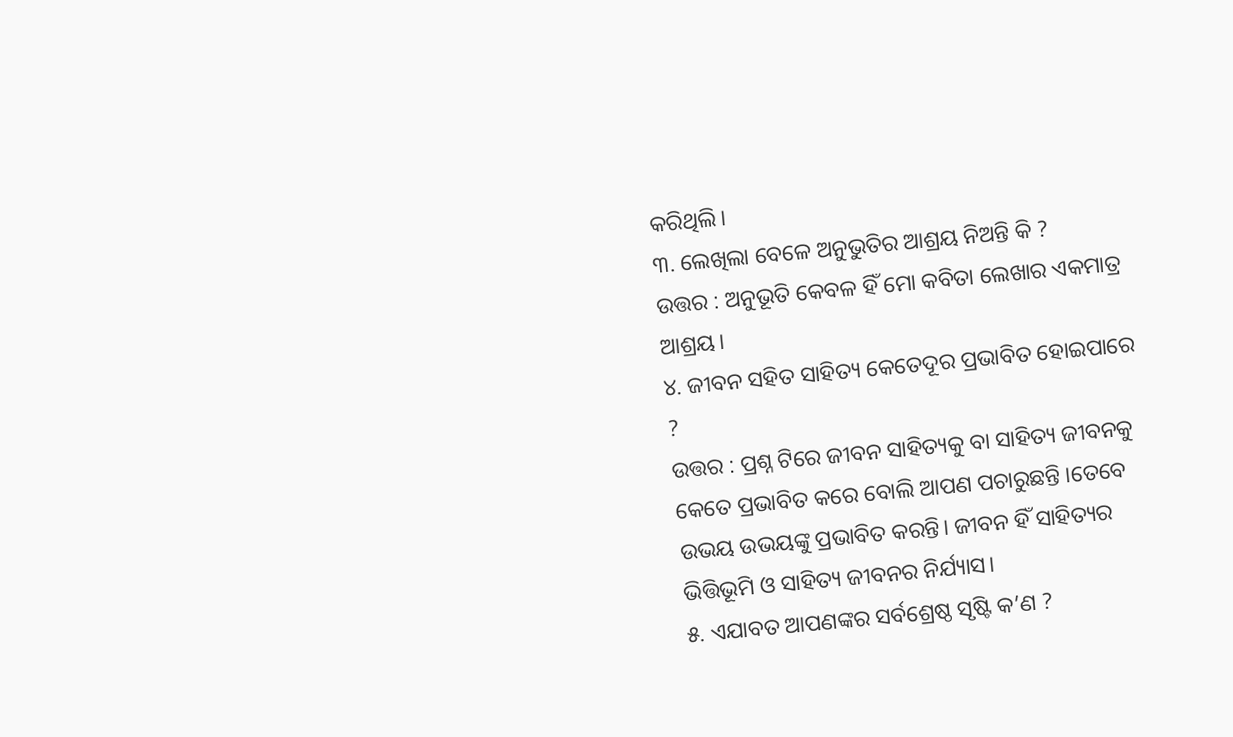କରିଥିଲି।
୩. ଲେଖିଲା ବେଳେ ଅନୁଭୁତିର ଆଶ୍ରୟ ନିଅନ୍ତି କି ?
ଉତ୍ତର : ଅନୁଭୂତି କେବଳ ହିଁ ମୋ କବିତା ଲେଖାର ଏକମାତ୍ର ଆଶ୍ରୟ।
୪. ଜୀବନ ସହିତ ସାହିତ୍ୟ କେତେଦୂର ପ୍ରଭାବିତ ହୋଇପାରେ ?
ଉତ୍ତର : ପ୍ରଶ୍ନ ଟିରେ ଜୀବନ ସାହିତ୍ୟକୁ ବା ସାହିତ୍ୟ ଜୀବନକୁ କେତେ ପ୍ରଭାବିତ କରେ ବୋଲି ଆପଣ ପଚାରୁଛନ୍ତି ।ତେବେ ଉଭୟ ଉଭୟଙ୍କୁ ପ୍ରଭାବିତ କରନ୍ତି। ଜୀବନ ହିଁ ସାହିତ୍ୟର ଭିତ୍ତିଭୂମି ଓ ସାହିତ୍ୟ ଜୀବନର ନିର୍ଯ୍ୟାସ।
୫. ଏଯାବତ ଆପଣଙ୍କର ସର୍ବଶ୍ରେଷ୍ଠ ସୃଷ୍ଟି କ’ଣ ?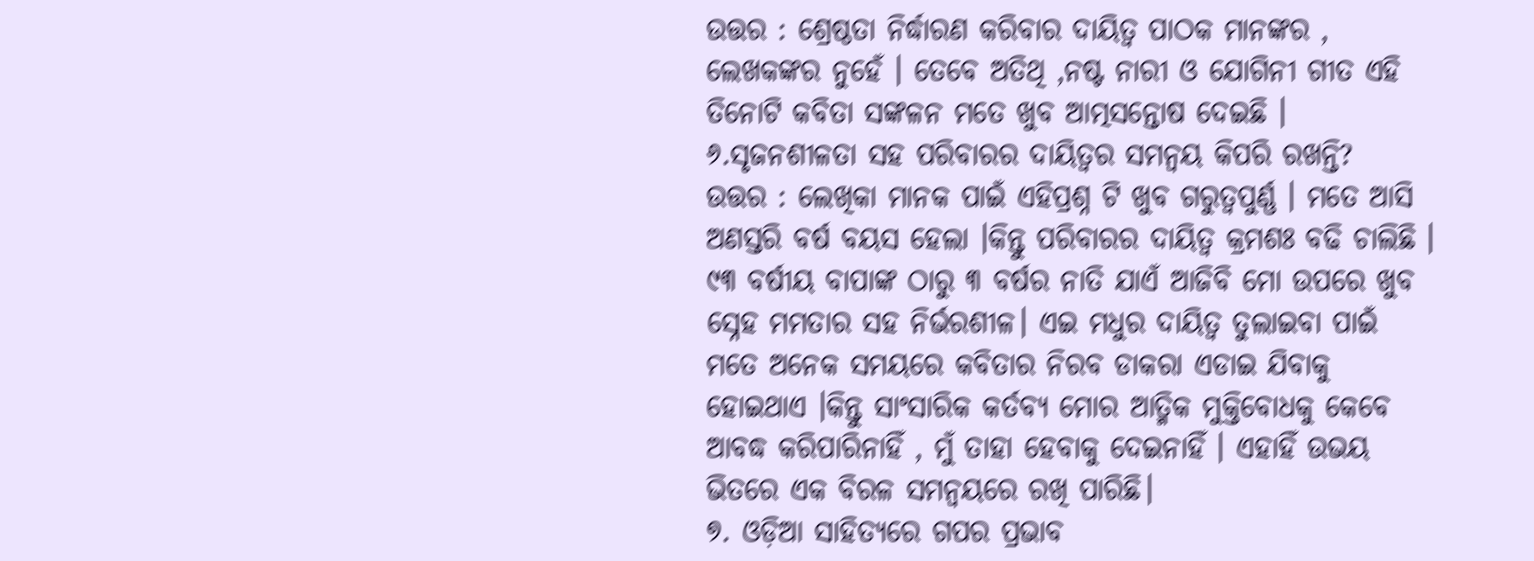ଉତ୍ତର : ଶ୍ରେଷ୍ଠତା ନିର୍ଦ୍ଧାରଣ କରିବାର ଦାୟିତ୍ୱ ପାଠକ ମାନଙ୍କର , ଲେଖକଙ୍କର ନୁହେଁ । ତେବେ ଅତିଥି ,ନଷ୍ଟ ନାରୀ ଓ ଯୋଗିନୀ ଗୀତ ଏହି ତିନୋଟି କବିତା ସଙ୍କଳନ ମତେ ଖୁବ ଆତ୍ମସନ୍ତୋଷ ଦେଇଛି ।
୬.ସୃଜନଶୀଳତା ସହ ପରିବାରର ଦାୟିତ୍ୱର ସମନ୍ୱୟ କିପରି ରଖନ୍ତି?
ଉତ୍ତର : ଲେଖିକା ମାନକ ପାଇଁ ଏହିପ୍ରଶ୍ନ ଟି ଖୁବ ଗରୁତ୍ବପୁର୍ଣ୍ଣ । ମତେ ଆସି ଅଣସ୍ତରି ବର୍ଷ ବୟସ ହେଲା ।କିନ୍ତୁ ପରିବାରର ଦାୟିତ୍ୱ କ୍ରମଶଃ ବଢି ଚାଲିଛି । ୯୩ ବର୍ଷୀୟ ବାପାଙ୍କ ଠାରୁ ୩ ବର୍ଷର ନାତି ଯାଏଁ ଆଜିବି ମୋ ଉପରେ ଖୁବ ସ୍ନେହ ମମତାର ସହ ନିର୍ଭରଶୀଳ। ଏଇ ମଧୁର ଦାୟିତ୍ୱ ତୁଲାଇବା ପାଇଁ ମତେ ଅନେକ ସମୟରେ କବିତାର ନିରବ ଡାକରା ଏଡାଇ ଯିବାକୁ ହୋଇଥାଏ ।କିନ୍ତୁ ସାଂସାରିକ କର୍ତବ୍ୟ ମୋର ଆତ୍ମିକ ମୁକ୍ତିବୋଧକୁ କେବେ ଆବଦ୍ଧ କରିପାରିନାହିଁ , ମୁଁ ତାହା ହେବାକୁ ଦେଇନାହିଁ । ଏହାହିଁ ଉଭୟ ଭିତରେ ଏକ ବିରଳ ସମନ୍ବୟରେ ରଖି ପାରିଛି।
୭. ଓଡ଼ିଆ ସାହିତ୍ୟରେ ଗପର ପ୍ରଭାବ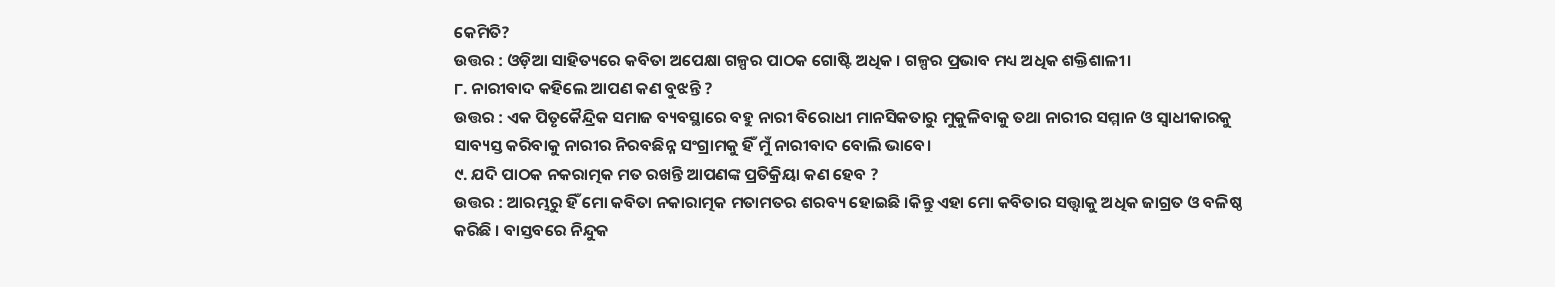କେମିତି?
ଉତ୍ତର : ଓଡ଼ିଆ ସାହିତ୍ୟରେ କବିତା ଅପେକ୍ଷା ଗଳ୍ପର ପାଠକ ଗୋଷ୍ଟି ଅଧିକ । ଗଳ୍ପର ପ୍ରଭାବ ମଧ୍ୟ ଅଧିକ ଶକ୍ତିଶାଳୀ।
୮. ନାରୀବାଦ କହିଲେ ଆପଣ କଣ ବୁଝନ୍ତି ?
ଉତ୍ତର : ଏକ ପିତୃକୈନ୍ଦ୍ରିକ ସମାଜ ବ୍ୟବସ୍ଥାରେ ବହୁ ନାରୀ ବିରୋଧୀ ମାନସିକତାରୁ ମୁକୁଳିବାକୁ ତଥା ନାରୀର ସମ୍ମାନ ଓ ସ୍ବାଧୀକାରକୁ ସାବ୍ୟସ୍ତ କରିବାକୁ ନାରୀର ନିରବଛିନ୍ନ ସଂଗ୍ରାମକୁ ହିଁ ମୁଁ ନାରୀବାଦ ବୋଲି ଭାବେ।
୯. ଯଦି ପାଠକ ନକରାତ୍ମକ ମତ ରଖନ୍ତି ଆପଣଙ୍କ ପ୍ରତିକ୍ରିୟା କଣ ହେବ ?
ଉତ୍ତର : ଆରମ୍ଭରୁ ହିଁ ମୋ କବିତା ନକାରାତ୍ମକ ମତାମତର ଶରବ୍ୟ ହୋଇଛି ।କିନ୍ତୁ ଏହା ମୋ କବିତାର ସତ୍ତ୍ୱାକୁ ଅଧିକ ଜାଗ୍ରତ ଓ ବଳିଷ୍ଠ କରିଛି । ବାସ୍ତବରେ ନିନ୍ଦୁକ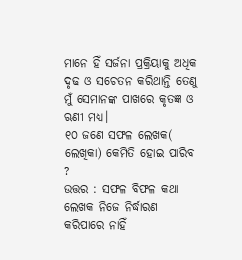ମାନେ ହିଁ ସର୍ଜନା ପ୍ରକ୍ରିୟାକୁ ଅଧିକ ଦୃଢ ଓ ସଚେତନ କରିଥାନ୍ତି ତେଣୁ ମୁଁ ସେମାନଙ୍କ ପାଖରେ କୃତଜ୍ଞ ଓ ଋଣୀ ମଧ୍ୟ।
୧୦ ଜଣେ ସଫଳ ଲେଖକ( ଲେଖିକା) କେମିତି ହୋଇ ପାରିବ ?
ଉତ୍ତର : ସଫଳ ବିଫଳ କଥା ଲେଖକ ନିଜେ ନିର୍ଦ୍ଧାରଣ କରିପାରେ ନାହିଁ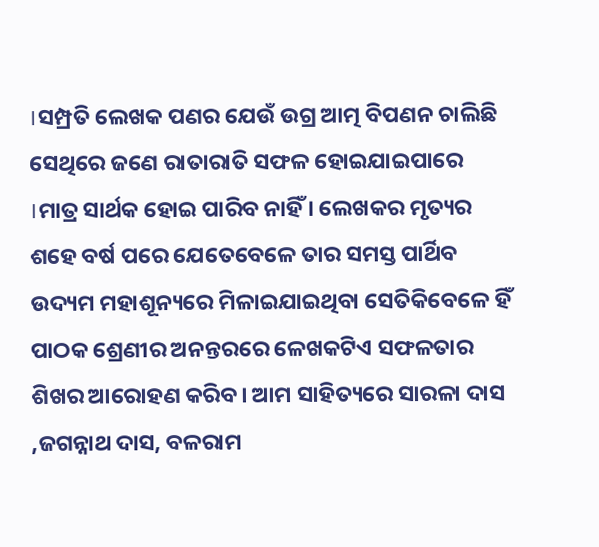।ସମ୍ପ୍ରତି ଲେଖକ ପଣର ଯେଉଁ ଉଗ୍ର ଆତ୍ମ ବିପଣନ ଚାଲିଛି ସେଥିରେ ଜଣେ ରାତାରାତି ସଫଳ ହୋଇଯାଇପାରେ ।ମାତ୍ର ସାର୍ଥକ ହୋଇ ପାରିବ ନାହିଁ । ଲେଖକର ମୃତ୍ୟର ଶହେ ବର୍ଷ ପରେ ଯେତେବେଳେ ତାର ସମସ୍ତ ପାର୍ଥିବ ଉଦ୍ୟମ ମହାଶୂନ୍ୟରେ ମିଳାଇଯାଇଥିବା ସେତିକିବେଳେ ହିଁ ପାଠକ ଶ୍ରେଣୀର ଅନନ୍ତରରେ ଳେଖକଟିଏ ସଫଳତାର ଶିଖର ଆରୋହଣ କରିବ। ଆମ ସାହିତ୍ୟରେ ସାରଳା ଦାସ ,ଜଗନ୍ନାଥ ଦାସ, ବଳରାମ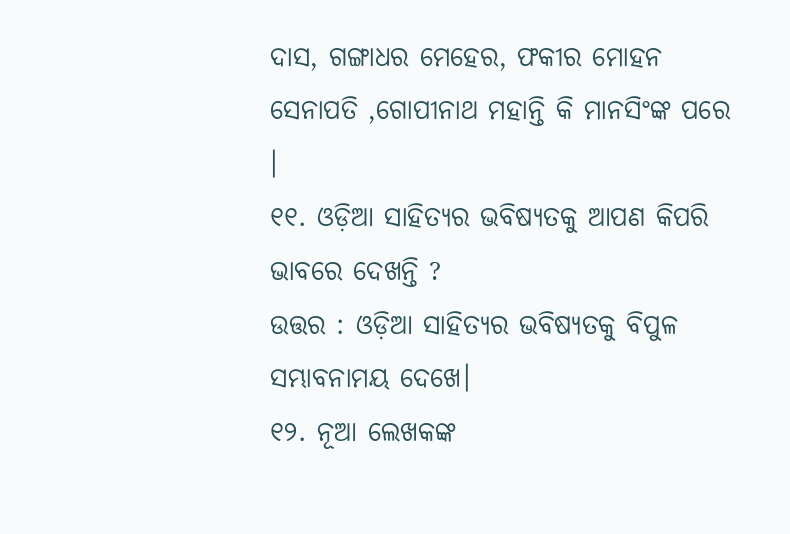ଦାସ, ଗଙ୍ଗାଧର ମେହେର, ଫକୀର ମୋହନ ସେନାପତି ,ଗୋପୀନାଥ ମହାନ୍ତି କି ମାନସିଂଙ୍କ ପରେ ।
୧୧. ଓଡ଼ିଆ ସାହିତ୍ୟର ଭବିଷ୍ୟତକୁ ଆପଣ କିପରି ଭାବରେ ଦେଖନ୍ତି ?
ଉତ୍ତର : ଓଡ଼ିଆ ସାହିତ୍ୟର ଭବିଷ୍ୟତକୁ ବିପୁଳ ସମ୍ଭାବନାମୟ ଦେଖେ।
୧୨. ନୂଆ ଲେଖକଙ୍କ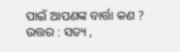ପାଇଁ ଆପଣଙ୍କ ବାର୍ତ୍ତା କଣ ?
ଉତ୍ତର : ସତ୍ୟ ,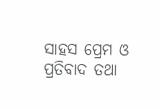ସାହସ ପ୍ରେମ ଓ ପ୍ରତିବାଦ ତଥା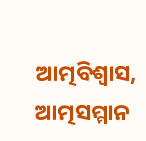ଆତ୍ମବିଶ୍ୱାସ, ଆତ୍ମସମ୍ମାନ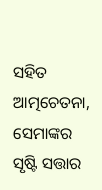ସହିତ ଆତ୍ମଚେତନା, ସେମାଙ୍କର ସୃଷ୍ଟି ସତ୍ତାର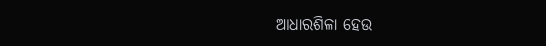ଆଧାରଶିଳା ହେଉ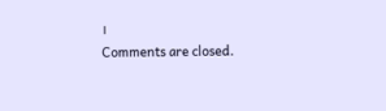।
Comments are closed.